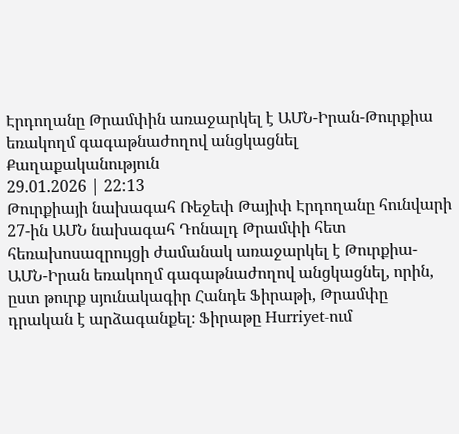Էրդողանը Թրամփին առաջարկել է ԱՄՆ-Իրան-Թուրքիա եռակողմ գագաթնաժողով անցկացնել
Քաղաքականություն
29.01.2026 | 22:13
Թուրքիայի նախագահ Ռեջեփ Թայիփ Էրդողանը հունվարի 27-ին ԱՄՆ նախագահ Դոնալդ Թրամփի հետ հեռախոսազրույցի ժամանակ առաջարկել է Թուրքիա-ԱՄՆ-Իրան եռակողմ գագաթնաժողով անցկացնել, որին, ըստ թուրք սյունակագիր Հանդե Ֆիրաթի, Թրամփը դրական է արձագանքել։ Ֆիրաթը Hurriyet-ում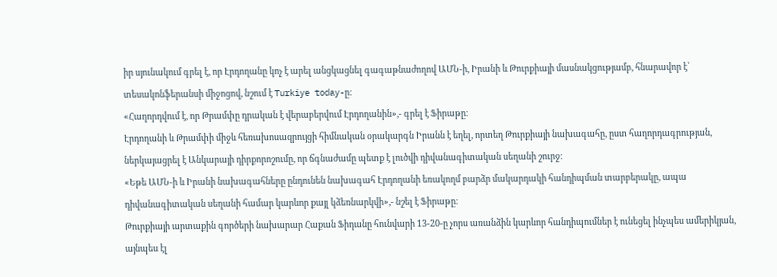իր սյունակում գրել է, որ Էրդողանը կոչ է արել անցկացնել գագաթնաժողով ԱՄՆ-ի, Իրանի և Թուրքիայի մասնակցությամբ, հնարավոր է՝ տեսակոնֆերանսի միջոցով, նշում է Turkiye today-ը։
«Հաղորդվում է, որ Թրամփը դրական է վերաբերվում Էրդողանին»,- գրել է Ֆիրաթը։
Էրդողանի և Թրամփի միջև հեռախոսազրույցի հիմնական օրակարգն Իրանն է եղել, որտեղ Թուրքիայի նախագահը, ըստ հաղորդագրության, ներկայացրել է Անկարայի դիրքորոշումը, որ ճգնաժամը պետք է լուծվի դիվանագիտական սեղանի շուրջ։
«Եթե ԱՄՆ-ի և Իրանի նախագահները ընդունեն նախագահ Էրդողանի եռակողմ բարձր մակարդակի հանդիպման տարբերակը, ապա դիվանագիտական սեղանի համար կարևոր քայլ կձեռնարկվի»,- նշել է Ֆիրաթը։
Թուրքիայի արտաքին գործերի նախարար Հաքան Ֆիդանը հունվարի 13-20-ը չորս առանձին կարևոր հանդիպումներ է ունեցել ինչպես ամերիկյան, այնպես էլ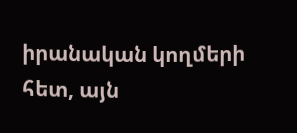իրանական կողմերի հետ, այն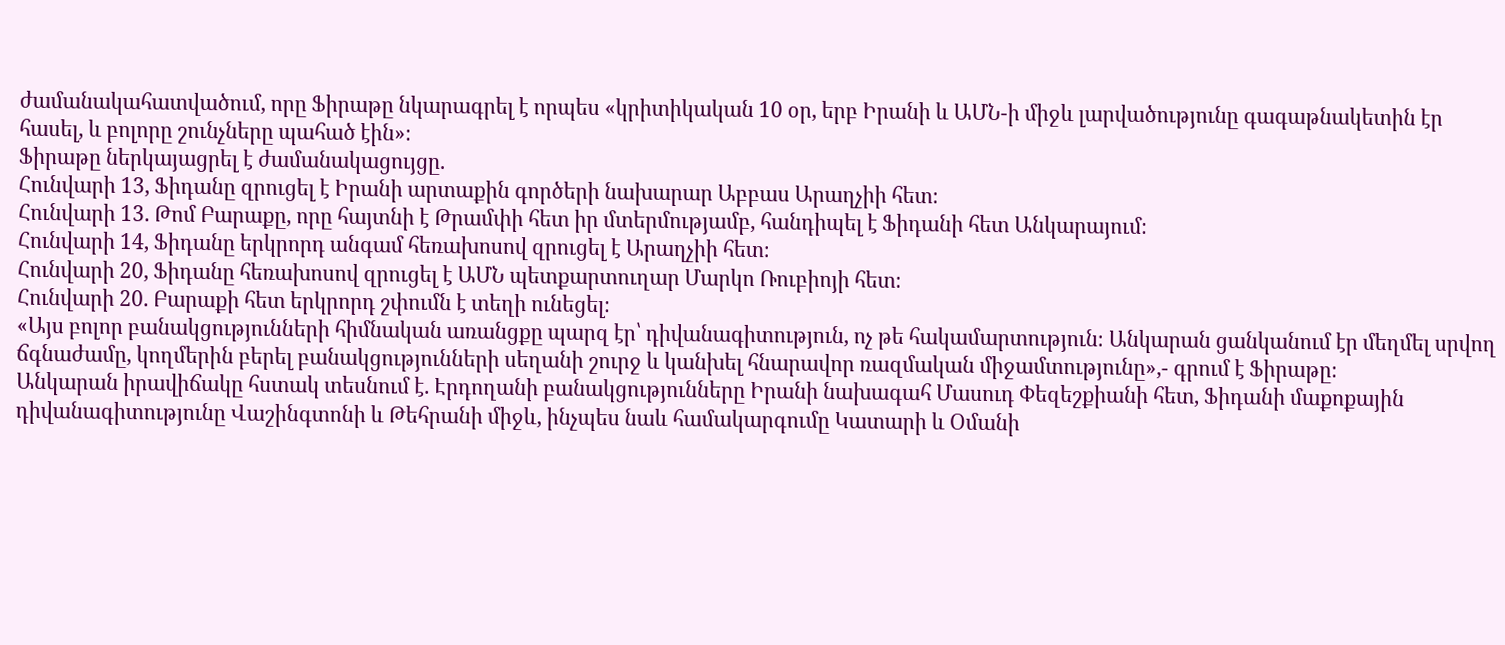ժամանակահատվածում, որը Ֆիրաթը նկարագրել է որպես «կրիտիկական 10 օր, երբ Իրանի և ԱՄՆ-ի միջև լարվածությունը գագաթնակետին էր հասել, և բոլորը շունչները պահած էին»։
Ֆիրաթը ներկայացրել է ժամանակացույցը.
Հունվարի 13, Ֆիդանը զրուցել է Իրանի արտաքին գործերի նախարար Աբբաս Արաղչիի հետ։
Հունվարի 13. Թոմ Բարաքը, որը հայտնի է Թրամփի հետ իր մտերմությամբ, հանդիպել է Ֆիդանի հետ Անկարայում։
Հունվարի 14, Ֆիդանը երկրորդ անգամ հեռախոսով զրուցել է Արաղչիի հետ։
Հունվարի 20, Ֆիդանը հեռախոսով զրուցել է ԱՄՆ պետքարտուղար Մարկո Ռուբիոյի հետ։
Հունվարի 20. Բարաքի հետ երկրորդ շփումն է տեղի ունեցել։
«Այս բոլոր բանակցությունների հիմնական առանցքը պարզ էր՝ դիվանագիտություն, ոչ թե հակամարտություն։ Անկարան ցանկանում էր մեղմել սրվող ճգնաժամը, կողմերին բերել բանակցությունների սեղանի շուրջ և կանխել հնարավոր ռազմական միջամտությունը»,- գրում է Ֆիրաթը։
Անկարան իրավիճակը հստակ տեսնում է. Էրդողանի բանակցությունները Իրանի նախագահ Մասուդ Փեզեշքիանի հետ, Ֆիդանի մաքոքային դիվանագիտությունը Վաշինգտոնի և Թեհրանի միջև, ինչպես նաև համակարգումը Կատարի և Օմանի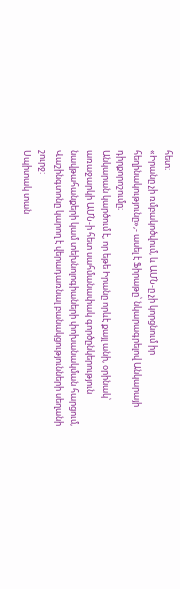հետ։
«Իրանը չի ռմբակոծվում, և ԱՄՆ-ը չի կորցնում իր հեղինակությունը»,- ասել է Ֆիրաթը՝ նկարագրելով Անկարայի դիրքորոշումը։
Անկարան կարծում է, որ եթե Իրանը որևէ քայլ անի, օրինակ՝ առաջարկի ԱՄՆ-ի հետ սահմանափակ գործընկերություն նավթահանքերի կամ տեխնոլոգիաների փոխանակման հարցում, Վաշինգտոնը կարող է վերադառնալ բանակցությունների սեղանի շուրջ:
Սպիտակ տան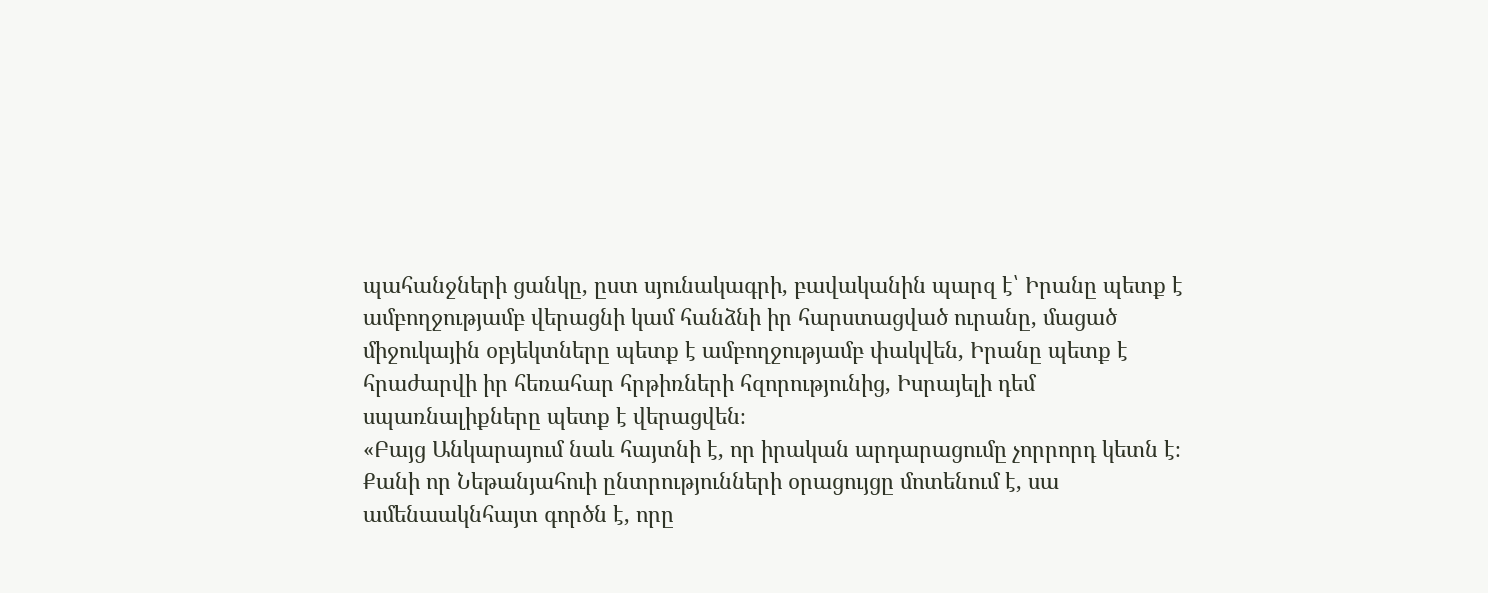պահանջների ցանկը, ըստ սյունակագրի, բավականին պարզ է՝ Իրանը պետք է ամբողջությամբ վերացնի կամ հանձնի իր հարստացված ուրանը, մացած միջուկային օբյեկտները պետք է ամբողջությամբ փակվեն, Իրանը պետք է հրաժարվի իր հեռահար հրթիռների հզորությունից, Իսրայելի դեմ սպառնալիքները պետք է վերացվեն։
«Բայց Անկարայում նաև հայտնի է, որ իրական արդարացումը չորրորդ կետն է։ Քանի որ Նեթանյահուի ընտրությունների օրացույցը մոտենում է, սա ամենաակնհայտ գործն է, որը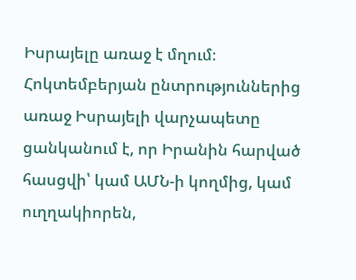Իսրայելը առաջ է մղում։ Հոկտեմբերյան ընտրություններից առաջ Իսրայելի վարչապետը ցանկանում է, որ Իրանին հարված հասցվի՝ կամ ԱՄՆ-ի կողմից, կամ ուղղակիորեն,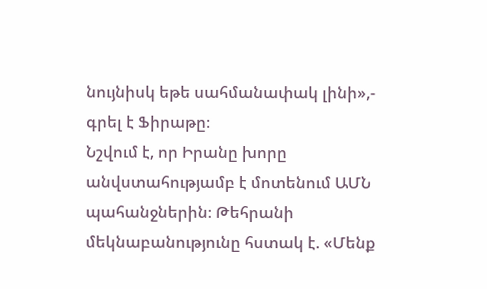նույնիսկ եթե սահմանափակ լինի»,- գրել է Ֆիրաթը։
Նշվում է, որ Իրանը խորը անվստահությամբ է մոտենում ԱՄՆ պահանջներին։ Թեհրանի մեկնաբանությունը հստակ է. «Մենք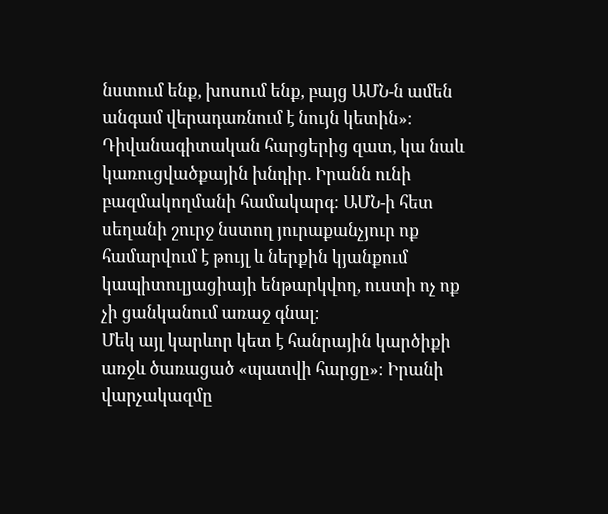նստում ենք, խոսում ենք, բայց ԱՄՆ-ն ամեն անգամ վերադառնում է նույն կետին»։
Դիվանագիտական հարցերից զատ, կա նաև կառուցվածքային խնդիր. Իրանն ունի բազմակողմանի համակարգ։ ԱՄՆ-ի հետ սեղանի շուրջ նստող յուրաքանչյուր ոք համարվում է թույլ և ներքին կյանքում կապիտուլյացիայի ենթարկվող, ուստի ոչ ոք չի ցանկանում առաջ գնալ։
Մեկ այլ կարևոր կետ է հանրային կարծիքի առջև ծառացած «պատվի հարցը»։ Իրանի վարչակազմը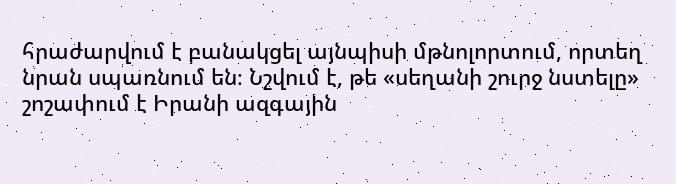հրաժարվում է բանակցել այնպիսի մթնոլորտում, որտեղ նրան սպառնում են։ Նշվում է, թե «սեղանի շուրջ նստելը» շոշափում է Իրանի ազգային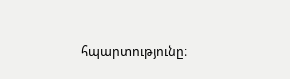հպարտությունը։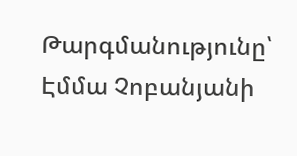Թարգմանությունը՝ Էմմա Չոբանյանի